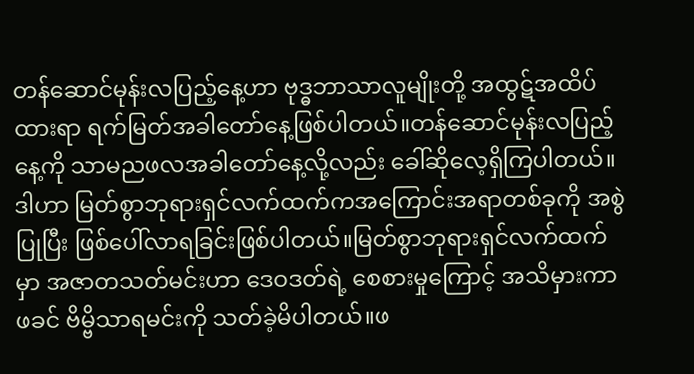တန်ဆောင်မုန်းလပြည့်နေ့ဟာ ဗုဒ္ဓဘာသာလူမျိုးတို့ အထွဋ်အထိပ်ထားရာ ရက်မြတ်အခါတော်နေ့ဖြစ်ပါတယ်။တန်ဆောင်မုန်းလပြည့်နေ့ကို သာမညဖလအခါတော်နေ့လို့လည်း ခေါ်ဆိုလေ့ရှိကြပါတယ်။ဒါဟာ မြတ်စွာဘုရားရှင်လက်ထက်ကအကြောင်းအရာတစ်ခုကို အစွဲပြုပြီး ဖြစ်ပေါ်လာရခြင်းဖြစ်ပါတယ်။မြတ်စွာဘုရားရှင်လက်ထက်မှာ အဇာတသတ်မင်းဟာ ဒေဝဒတ်ရဲ့ စေစားမှုကြောင့် အသိမှားကာ ဖခင် ဗိမ္ဗိသာရမင်းကို သတ်ခဲ့မိပါတယ်။ဖ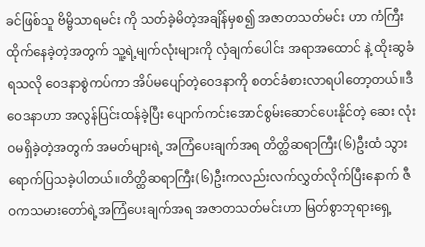ခင်ဖြစ်သူ ဗိမ္ဗိသာရမင်း ကို သတ်ခဲ့မိတဲ့အချိန်မှစ၍ အဇာတသတ်မင်း ဟာ ကံကြီးထိုက်နေခဲ့တဲ့အတွက် သူ့ရဲ့မျက်လုံးများကို လှံချက်ပေါင်း အရာအထောင် နဲ့ ထိုးဆွခံရသလို ဝေဒနာစွဲကပ်ကာ အိပ်မပျော်တဲ့ဝေဒနာကို စတင်ခံစားလာရပါတော့တယ်။ဒီဝေဒနာဟာ အလွန်ပြင်းထန်ခဲ့ပြီး ပျောက်ကင်းအောင်စွမ်းဆောင်ပေးနိုင်တဲ့ ဆေး လုံးဝမရှိခဲ့တဲ့အတွက် အမတ်များရဲ့ အကြံပေးချက်အရ တိတ္ထိဆရာကြီး(၆)ဦးထံ သွားရောက်ပြသခဲ့ပါတယ်။တိတ္ထိဆရာကြီး(၆)ဦးကလည်းလက်လွှတ်လိုက်ပြီးနောက် ဇီဝကသမားတော်ရဲ့အကြံပေးချက်အရ အဇာတသတ်မင်းဟာ မြတ်စွာဘုရားရှေ့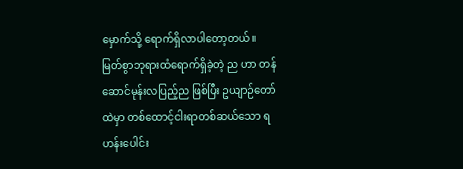မှောက်သို့ ရောက်ရှိလာပါတော့တယ်။
မြတ်စွာဘုရားထံရောက်ရှိခဲ့တဲ့ ည ဟာ တန်ဆောင်မုန်းလပြည့်ည ဖြစ်ပြီး ဥယျာဉ်တော်ထဲမှာ တစ်ထောင့်ငါးရာတစ်ဆယ်သော ရဟန်းပေါင်း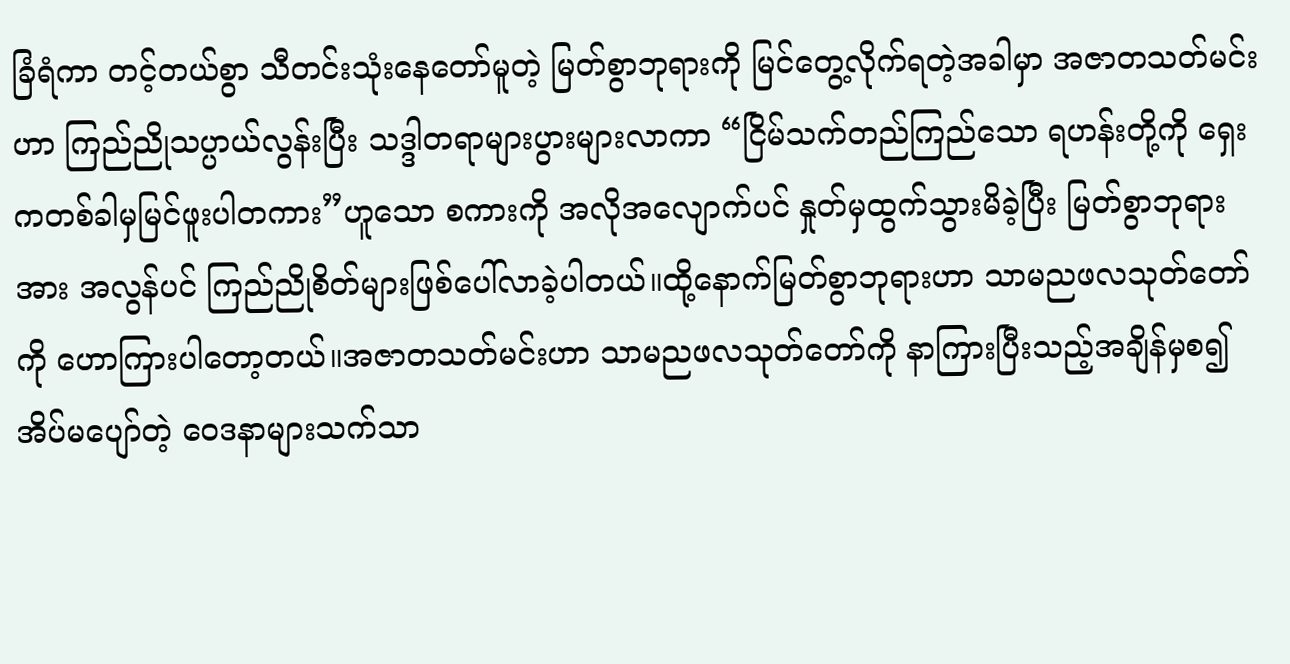ခြံရံကာ တင့်တယ်စွာ သီတင်းသုံးနေတော်မူတဲ့ မြတ်စွာဘုရားကို မြင်တွေ့လိုက်ရတဲ့အခါမှာ အဇာတသတ်မင်းဟာ ကြည်ညိုသပ္ပာယ်လွန်းပြီး သဒ္ဒါတရာများပွားများလာကာ “ငြိမ်သက်တည်ကြည်သော ရဟန်းတို့ကို ရှေးကတစ်ခါမှမြင်ဖူးပါတကား”ဟူသော စကားကို အလိုအလျောက်ပင် နှုတ်မှထွက်သွားမိခဲ့ပြီး မြတ်စွာဘုရားအား အလွန်ပင် ကြည်ညိုစိတ်များဖြစ်ပေါ်လာခဲ့ပါတယ်။ထို့နောက်မြတ်စွာဘုရားဟာ သာမညဖလသုတ်တော် ကို ဟောကြားပါတော့တယ်။အဇာတသတ်မင်းဟာ သာမညဖလသုတ်တော်ကို နာကြားပြီးသည့်အချိန်မှစ၍ အိပ်မပျော်တဲ့ ဝေဒနာများသက်သာ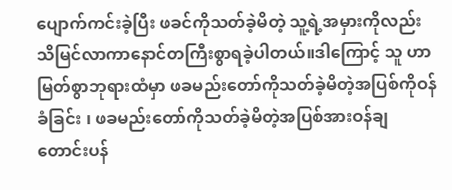ပျောက်ကင်းခဲ့ပြီး ဖခင်ကိုသတ်ခဲ့မိတဲ့ သူ့ရဲ့အမှားကိုလည်းသိမြင်လာကာနောင်တကြီးစွာရခဲ့ပါတယ်။ဒါကြောင့် သူ ဟာ မြတ်စွာဘုရားထံမှာ ဖခမည်းတော်ကိုသတ်ခဲ့မိတဲ့အပြစ်ကိုဝန်ခံခြင်း ၊ ဖခမည်းတော်ကိုသတ်ခဲ့မိတဲ့အပြစ်အားဝန်ချတောင်းပန်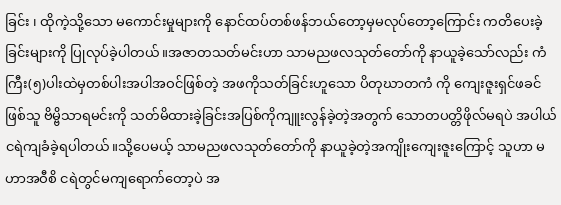ခြင်း ၊ ထိုကဲ့သို့သော မကောင်းမှုများကို နောင်ထပ်တစ်ဖန်ဘယ်တော့မှမလုပ်တော့ကြောင်း ကတိပေးခဲ့ခြင်းများကို ပြုလုပ်ခဲ့ပါတယ်။အဇာတသတ်မင်းဟာ သာမညဖလသုတ်တော်ကို နာယူခဲ့သော်လည်း ကံကြီး(၅)ပါးထဲမှတစ်ပါးအပါအဝင်ဖြစ်တဲ့ အဖကိုသတ်ခြင်းဟူသော ပိတုဃာတကံ ကို ကျေးဇူးရှင်ဖခင်ဖြစ်သူ ဗိမ္ဗိသာရမင်းကို သတ်မိထားခဲ့ခြင်းအပြစ်ကိုကျူးလွန်ခဲ့တဲ့အတွက် သောတပတ္တိဖိုလ်မရပဲ အပါယ်ငရဲကျခံခဲ့ရပါတယ်။သို့ပေမယ့် သာမညဖလသုတ်တော်ကို နာယူခဲ့တဲ့အကျိုးကျေးဇူးကြောင့် သူဟာ မဟာအဝီစိ ငရဲတွင်မကျရောက်တော့ပဲ အ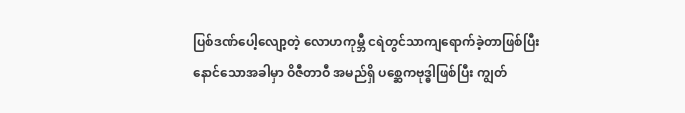ပြစ်ဒဏ်ပေါ့လျော့တဲ့ လောဟကုမ္ဘီ ငရဲတွင်သာကျရောက်ခဲ့တာဖြစ်ပြီး နောင်သောအခါမှာ ဝိဇီတာဝီ အမည်ရှိ ပစ္ဆေကဗုဒ္ဓါဖြစ်ပြီး ကျွတ်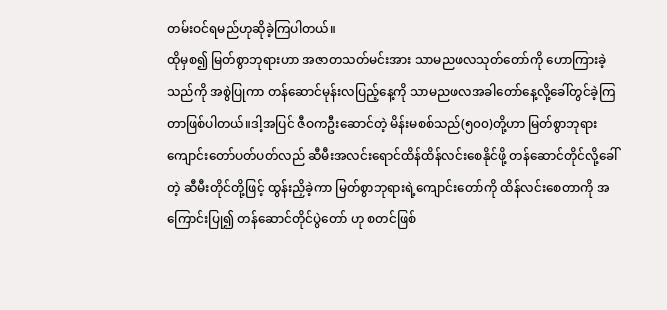တမ်းဝင်ရမည်ဟုဆိုခဲ့ကြပါတယ်။
ထိုမှစ၍ မြတ်စွာဘုရားဟာ အဇာတသတ်မင်းအား သာမညဖလသုတ်တော်ကို ဟောကြားခဲ့သည်ကို အစွဲပြုကာ တန်ဆောင်မုန်းလပြည့်နေ့ကို သာမညဖလအခါတော်နေ့လို့ခေါ်တွင်ခဲ့ကြတာဖြစ်ပါတယ်။ဒါ့အပြင် ဇီဝကဦးဆောင်တဲ့ မိန်းမစစ်သည်(၅၀၀)တို့ဟာ မြတ်စွာဘုရားကျောင်းတော်ပတ်ပတ်လည် ဆီမီးအလင်းရောင်ထိန်ထိန်လင်းစေနိုင်ဖို့ တန်ဆောင်တိုင်လို့ခေါ်တဲ့ ဆီမီးတိုင်တို့ဖြင့် ထွန်းညှိခဲ့ကာ မြတ်စွာဘုရားရဲ့ကျောင်းတော်ကို ထိန်လင်းစေတာကို အကြောင်းပြု၍ တန်ဆောင်တိုင်ပွဲတော် ဟု စတင်ဖြစ်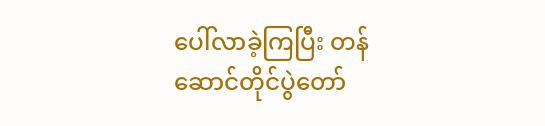ပေါ်လာခဲ့ကြပြီး တန်ဆောင်တိုင်ပွဲတော်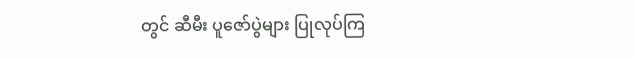တွင် ဆီမီး ပူဇော်ပွဲများ ပြုလုပ်ကြ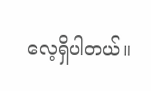လေ့ရှိပါတယ်။